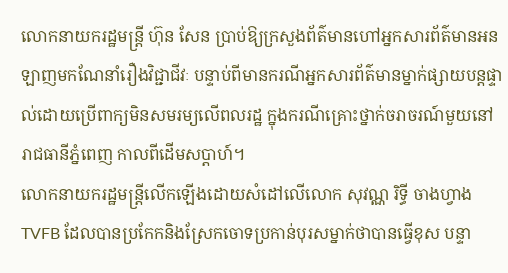លោកនាយករដ្ឋមន្រ្តី ហ៊ុន សែន ប្រាប់ឱ្យក្រសួងព័ត៌មានហៅអ្នកសារព័ត៌មានអនឡាញមកណែនាំរឿងវិជ្ជាជីវៈ បន្ទាប់ពីមានករណីអ្នកសារព័ត៌មានម្នាក់ផ្សាយបន្តផ្ទាល់ដោយប្រើពាក្យមិនសមរម្យលើពលរដ្ឋ ក្នុងករណីគ្រោះថ្នាក់ចរាចរណ៍មួយនៅរាជធានីភ្នំពេញ កាលពីដើមសប្តាហ៍។
លោកនាយករដ្ឋមន្រ្តីលើកឡើងដោយសំដៅលើលោក សុវណ្ណ រិទ្ធី ចាងហ្វាង TVFB ដែលបានប្រកែកនិងស្រែកចោទប្រកាន់បុរសម្នាក់ថាបានធ្វើខុស បន្ទា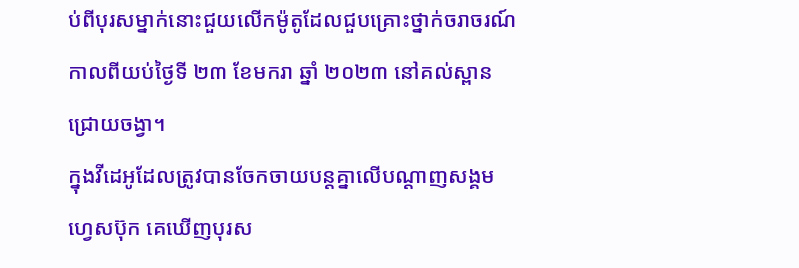ប់ពីបុរសម្នាក់នោះជួយលើកម៉ូតូដែលជួបគ្រោះថ្នាក់ចរាចរណ៍ កាលពីយប់ថ្ងៃទី ២៣ ខែមករា ឆ្នាំ ២០២៣ នៅគល់ស្ពានជ្រោយចង្វា។
ក្នុងវីដេអូដែលត្រូវបានចែកចាយបន្តគ្នាលើបណ្តាញសង្គមហ្វេសប៊ុក គេឃើញបុរស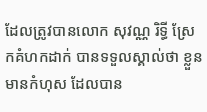ដែលត្រូវបានលោក សុវណ្ណ រិទ្ធី ស្រែកគំហកដាក់ បានទទួលស្គាល់ថា ខ្លួនមានកំហុស ដែលបាន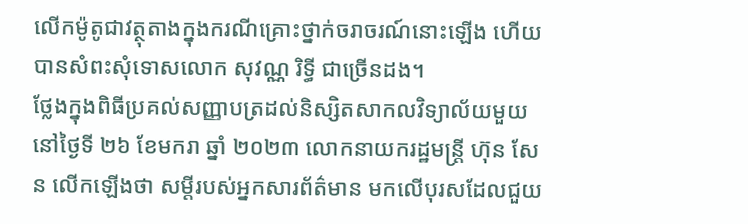លើកម៉ូតូជាវត្ថុតាងក្នុងករណីគ្រោះថ្នាក់ចរាចរណ៍នោះឡើង ហើយបានសំពះសុំទោសលោក សុវណ្ណ រិទ្ធី ជាច្រើនដង។
ថ្លែងក្នុងពិធីប្រគល់សញ្ញាបត្រដល់និស្សិតសាកលវិទ្យាល័យមួយ នៅថ្ងៃទី ២៦ ខែមករា ឆ្នាំ ២០២៣ លោកនាយករដ្ឋមន្ត្រី ហ៊ុន សែន លើកឡើងថា សម្តីរបស់អ្នកសារព័ត៌មាន មកលើបុរសដែលជួយ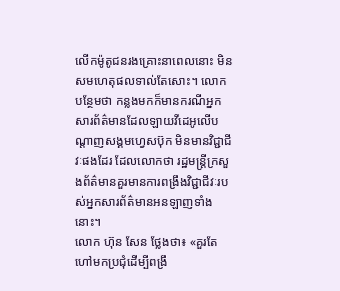លើកម៉ូតូជនរងគ្រោះនាពេលនោះ មិនសមហេតុផលទាល់តែសោះ។ លោកបន្ថែមថា កន្លងមកក៏មានករណីអ្នកសារព័ត៌មានដែលឡាយវីដេអូលើបណ្តាញសង្គមហ្វេសប៊ុក មិនមានវិជ្ជាជីវៈផងដែរ ដែលលោកថា រដ្ឋមន្រ្តីក្រសួងព័ត៌មានគួរមានការពង្រឹងវិជ្ជាជីវៈរបស់អ្នកសារព័ត៌មានអនឡាញទាំងនោះ។
លោក ហ៊ុន សែន ថ្លែងថា៖ «គួរតែហៅមកប្រជុំដើម្បីពង្រឹ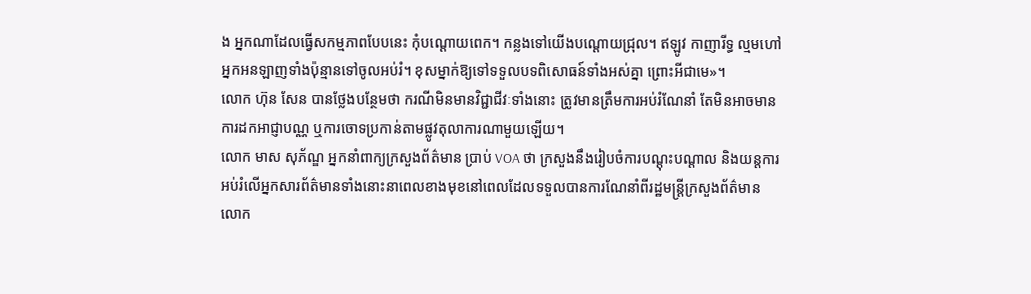ង អ្នកណាដែលធ្វើសកម្មភាពបែបនេះ កុំបណ្តោយពេក។ កន្លងទៅយើងបណ្តោយជ្រុល។ ឥឡូវ កាញារីទ្ធ ល្មមហៅអ្នកអនឡាញទាំងប៉ុន្មានទៅចូលអប់រំ។ ខុសម្នាក់ឱ្យទៅទទួលបទពិសោធន៍ទាំងអស់គ្នា ព្រោះអីជាមេ»។
លោក ហ៊ុន សែន បានថ្លែងបន្ថែមថា ករណីមិនមានវិជ្ជាជីវៈទាំងនោះ ត្រូវមានត្រឹមការអប់រំណែនាំ តែមិនអាចមានការដកអាជ្ញាបណ្ណ ឬការចោទប្រកាន់តាមផ្លូវតុលាការណាមួយឡើយ។
លោក មាស សុភ័ណ្ឌ អ្នកនាំពាក្យក្រសួងព័ត៌មាន ប្រាប់ VOA ថា ក្រសួងនឹងរៀបចំការបណ្តុះបណ្តាល និងយន្តការអប់រំលើអ្នកសារព័ត៌មានទាំងនោះនាពេលខាងមុខនៅពេលដែលទទួលបានការណែនាំពីរដ្ឋមន្ត្រីក្រសួងព័ត៌មាន លោក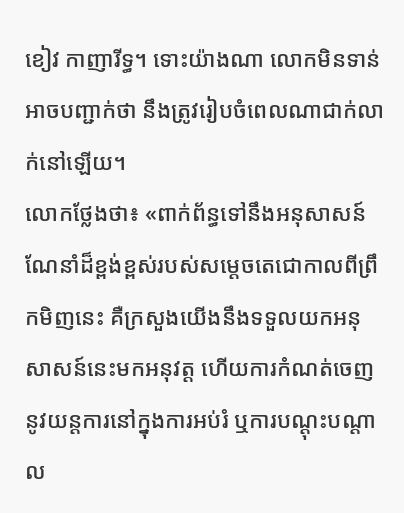ខៀវ កាញារីទ្ធ។ ទោះយ៉ាងណា លោកមិនទាន់អាចបញ្ជាក់ថា នឹងត្រូវរៀបចំពេលណាជាក់លាក់នៅឡើយ។
លោកថ្លែងថា៖ «ពាក់ព័ន្ធទៅនឹងអនុសាសន៍ណែនាំដ៏ខ្ពង់ខ្ពស់របស់សម្តេចតេជោកាលពីព្រឹកមិញនេះ គឺក្រសួងយើងនឹងទទួលយកអនុសាសន៍នេះមកអនុវត្ត ហើយការកំណត់ចេញនូវយន្តការនៅក្នុងការអប់រំ ឬការបណ្តុះបណ្តាល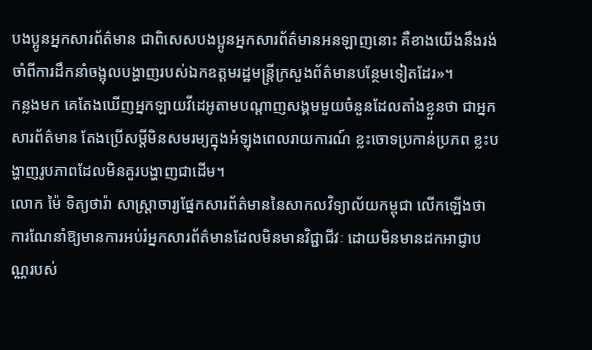បងប្អូនអ្នកសារព័ត៌មាន ជាពិសេសបងប្អូនអ្នកសារព័ត៌មានអនឡាញនោះ គឺខាងយើងនឹងរង់ចាំពីការដឹកនាំចង្អុលបង្ហាញរបស់ឯកឧត្តមរដ្ឋមន្ត្រីក្រសួងព័ត៌មានបន្ថែមទៀតដែរ»។
កន្លងមក គេតែងឃើញអ្នកឡាយវីដេអូតាមបណ្តាញសង្គមមួយចំនួនដែលតាំងខ្លួនថា ជាអ្នកសារព័ត៌មាន តែងប្រើសម្តីមិនសមរម្យក្នុងអំឡុងពេលរាយការណ៍ ខ្លះចោទប្រកាន់ប្រភព ខ្លះបង្ហាញរូបភាពដែលមិនគួរបង្ហាញជាដើម។
លោក ម៉ៃ ទិត្យថារ៉ា សាស្ត្រាចារ្យផ្នែកសារព័ត៌មាននៃសាកលវិទ្យាល័យកម្ពុជា លើកឡើងថា ការណែនាំឱ្យមានការអប់រំអ្នកសារព័ត៌មានដែលមិនមានវិជ្ជាជីវៈ ដោយមិនមានដកអាជ្ញាបណ្ណរបស់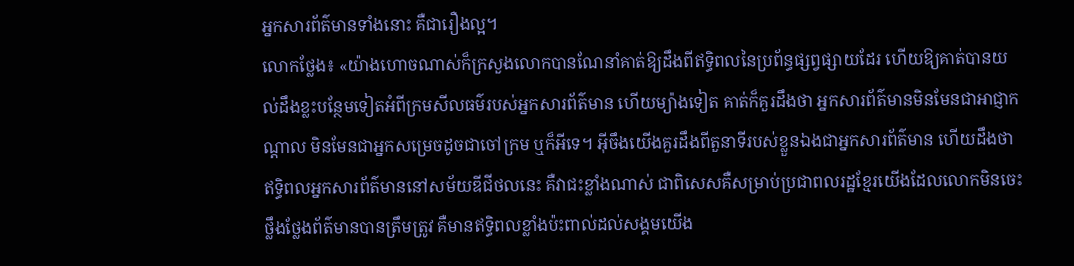អ្នកសារព័ត៌មានទាំងនោះ គឺជារឿងល្អ។
លោកថ្លែង៖ «យ៉ាងហោចណាស់ក៏ក្រសួងលោកបានណែនាំគាត់ឱ្យដឹងពីឥទ្ធិពលនៃប្រព័ន្ធផ្សព្វផ្សាយដែរ ហើយឱ្យគាត់បានយល់ដឹងខ្លះបន្ថែមទៀតអំពីក្រមសីលធម៌របស់អ្នកសារព័ត៌មាន ហើយម្យ៉ាងទៀត គាត់ក៏គួរដឹងថា អ្នកសារព័ត៌មានមិនមែនជាអាជ្ញាកណ្តាល មិនមែនជាអ្នកសម្រេចដូចជាចៅក្រម ឬក៏អីទេ។ អ៊ីចឹងយើងគួរដឹងពីតួនាទីរបស់ខ្លួនឯងជាអ្នកសារព័ត៌មាន ហើយដឹងថា ឥទ្ធិពលអ្នកសារព័ត៌មាននៅសម័យឌីជីថលនេះ គឺវាជះខ្លាំងណាស់ ជាពិសេសគឺសម្រាប់ប្រជាពលរដ្ឋខ្មែរយើងដែលលោកមិនចេះថ្លឹងថ្លែងព័ត៌មានបានត្រឹមត្រូវ គឺមានឥទ្ធិពលខ្លាំងប៉ះពាល់ដល់សង្គមយើង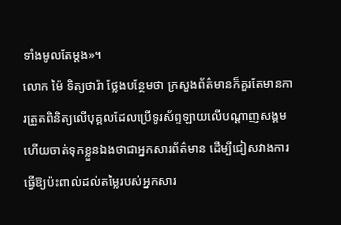ទាំងមូលតែម្តង»។
លោក ម៉ៃ ទិត្យថារ៉ា ថ្លែងបន្ថែមថា ក្រសួងព័ត៌មានក៏គួរតែមានការត្រួតពិនិត្យលើបុគ្គលដែលប្រើទូរស័ព្ទឡាយលើបណ្តាញសង្គម ហើយចាត់ទុកខ្លួនឯងថាជាអ្នកសារព័ត៌មាន ដើម្បីជៀសវាងការធ្វើឱ្យប៉ះពាល់ដល់តម្លៃរបស់អ្នកសារ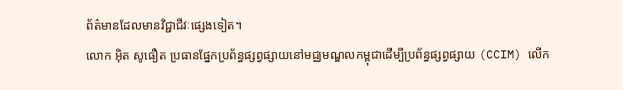ព័ត៌មានដែលមានវិជ្ជាជីវៈផ្សេងទៀត។
លោក អ៊ិត សូធឿត ប្រធានផ្នែកប្រព័ន្ធផ្សព្វផ្សាយនៅមជ្ឈមណ្ឌលកម្ពុជាដើម្បីប្រព័ន្ធផ្សព្វផ្សាយ (CCIM) លើក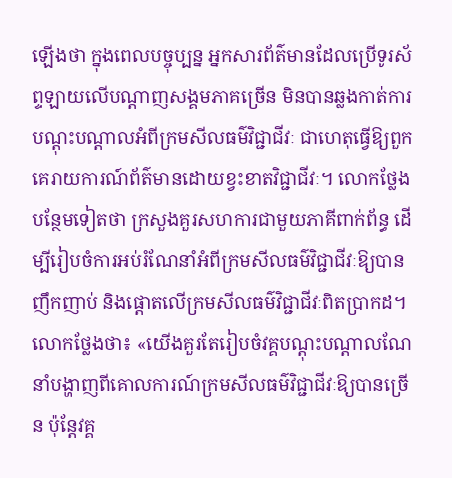ឡើងថា ក្នុងពេលបច្ចុប្បន្ន អ្នកសារព័ត៌មានដែលប្រើទូរស័ព្ទឡាយលើបណ្តាញសង្គមភាគច្រើន មិនបានឆ្លងកាត់ការបណ្តុះបណ្តាលអំពីក្រមសីលធម៌វិជ្ជាជីវៈ ជាហេតុធ្វើឱ្យពួកគេរាយការណ៍ព័ត៌មានដោយខ្វះខាតវិជ្ជាជីវៈ។ លោកថ្លែងបន្ថែមទៀតថា ក្រសួងគួរសហការជាមួយភាគីពាក់ព័ន្ធ ដើម្បីរៀបចំការអប់រំណែនាំអំពីក្រមសីលធម៌វិជ្ជាជីវៈឱ្យបានញឹកញាប់ និងផ្តោតលើក្រមសីលធម៌វិជ្ជាជីវៈពិតប្រាកដ។
លោកថ្លែងថា៖ «យើងគួរតែរៀបចំវគ្គបណ្តុះបណ្តាលណែនាំបង្ហាញពីគោលការណ៍ក្រមសីលធម៌វិជ្ជាជីវៈឱ្យបានច្រើន ប៉ុន្តែវគ្គ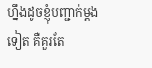ហ្នឹងដូចខ្ញុំបញ្ជាក់ម្តងទៀត គឺគួរតែ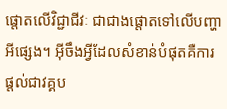ផ្តោតលើវិជ្ជាជីវៈ ជាជាងផ្តោតទៅលើបញ្ហាអីផ្សេង។ អ៊ីចឹងអ្វីដែលសំខាន់បំផុតគឺការផ្តល់ជាវគ្គប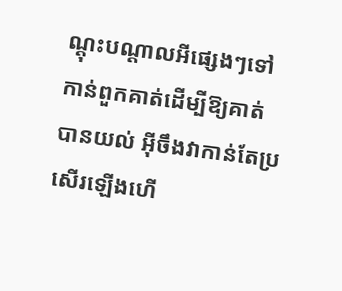ណ្តុះបណ្តាលអីផ្សេងៗទៅកាន់ពួកគាត់ដើម្បីឱ្យគាត់បានយល់ អ៊ីចឹងវាកាន់តែប្រសើរឡើងហើ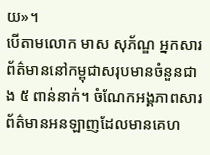យ»។
បើតាមលោក មាស សុភ័ណ្ឌ អ្នកសារព័ត៌មាននៅកម្ពុជាសរុបមានចំនួនជាង ៥ ពាន់នាក់។ ចំណែកអង្គភាពសារព័ត៌មានអនឡាញដែលមានគេហ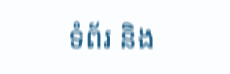ទំព័រ និង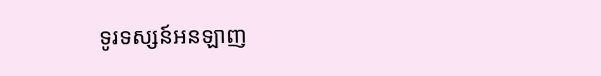ទូរទស្សន៍អនឡាញ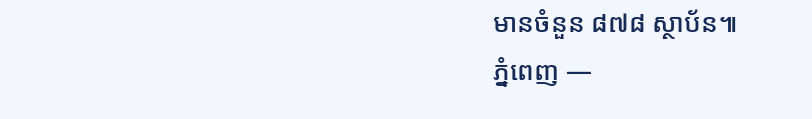មានចំនួន ៨៧៨ ស្ថាប័ន៕
ភ្នំពេញ —